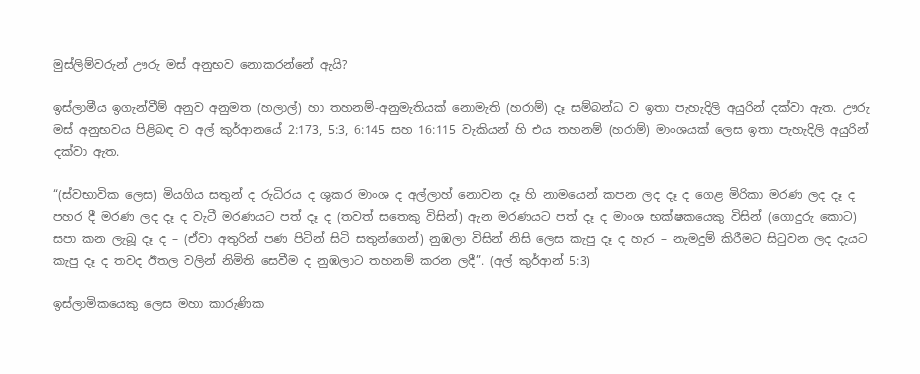මුස්ලිම්වරුන් ඌරු මස් අනුභව නොකරන්නේ ඇයි?

ඉස්ලාමීය ඉගැන්වීම් අනුව අනුමත (හලාල්) හා තහනම්-අනුමැතියක් නොමැති (හරාම්) දෑ සම්බන්ධ ව ඉතා පැහැදිලි අයුරින් දක්වා ඇත. ඌරු මස් අනුභවය පිළිබඳ ව අල් කුර්ආනයේ 2:173, 5:3, 6:145 සහ 16:115 වැකියන් හි එය තහනම් (හරාම්) මාංශයක් ලෙස ඉතා පැහැදිලි අයුරින් දක්වා ඇත.

“(ස්වභාවික ලෙස) මියගිය සතුන් ද රුධිරය ද ශුකර මාංශ ද අල්ලාහ් නොවන දෑ හි නාමයෙන් කපන ලද දෑ ද ගෙළ මිරිකා මරණ ලද දෑ ද පහර දී මරණ ලද දෑ ද වැටී මරණයට පත් දෑ ද (තවත් සතෙකු විසින්) ඇන මරණයට පත් දෑ ද මාංශ භක්ෂකයෙකු විසින් (ගොදුරු කොට) සපා කන ලැබූ දෑ ද – (ඒවා අතුරින් පණ පිටින් සිටි සතුන්ගෙන්) නුඹලා විසින් නිසි ලෙස කැපු දෑ ද හැර – නැමදුම් කිරීමට සිටුවන ලද දැයට කැපු දෑ ද තවද ඊතල වලින් නිමිති සෙවීම ද නුඹලාට තහනම් කරන ලදී”. (අල් කුර්ආන් 5:3)

ඉස්ලාමිකයෙකු ලෙස මහා කාරුණික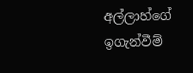අල්ලාහ්ගේ ඉගැන්වීම්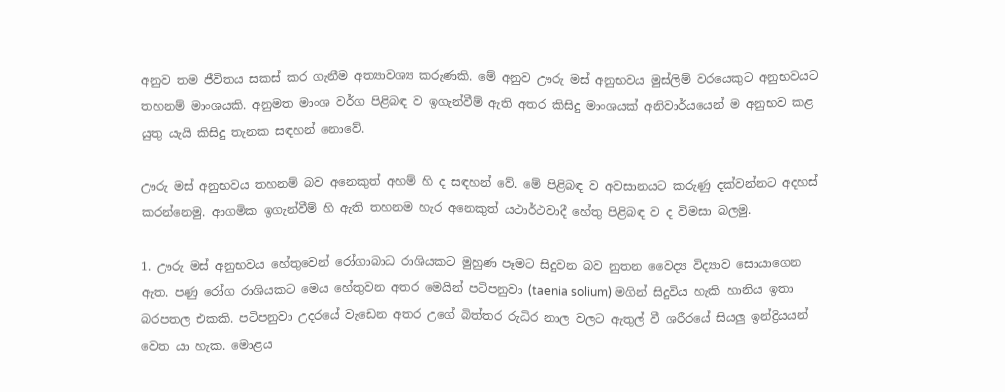අනුව තම ජීවිතය සකස් කර ගැනීම අත්‍යාවශ්‍ය කරුණකි. මේ අනුව ඌරු මස් අනුභවය මුස්ලිම් වරයෙකුට අනුභවයට තහනම් මාංශයකි. අනුමත මාංශ වර්ග පිළිබඳ ව ඉගැන්වීම් ඇති අතර කිසිදු මාංශයක් අනිවාර්යයෙන් ම අනුභව කළ යුතු යැයි කිසිදු තැනක සඳහන් නොවේ.

ඌරු මස් අනුභවය තහනම් බව අනෙකුත් අහම් හි ද සඳහන් වේ. මේ පිළිබඳ ව අවසානයට කරුණු දක්වන්නට අදහස් කරන්නෙමු. ආගමික ඉගැන්වීම් හි ඇති තහනම හැර අනෙකුත් යථාර්ථවාදී හේතු පිළිබඳ ව ද විමසා බලමු.

1. ඌරු මස් අනුභවය හේතුවෙන් රෝගාබාධ රාශියකට මුහුණ පෑමට සිදුවන බව නුතන වෛද්‍ය විද්‍යාව සොයාගෙන ඇත. පණු රෝග රාශියකට මෙය හේතුවන අතර මෙයින් පටිපනුවා (taenia solium) මගින් සිදුවිය හැකි හානිය ඉතා බරපතල එකකි. පටිපනුවා උදරයේ වැඩෙන අතර උගේ බිත්තර රුධිර නාල වලට ඇතුල් වී ශරීරයේ සියලු ඉන්ද්‍රියයන් වෙත යා හැක. මොළය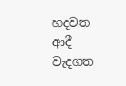හදවත ආදී වැදගත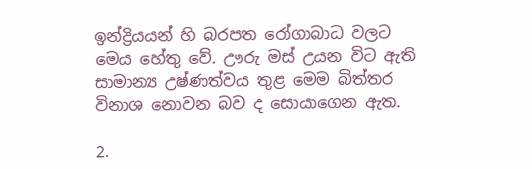ඉන්ද්‍රියයන් හි බරපත රෝගාබාධ වලට මෙය හේතු වේ. ඌරු මස් උයන විට ඇති සාමාන්‍ය උෂ්ණත්වය තුළ මෙම බිත්තර විනාශ නොවන බව ද සොයාගෙන ඇත.

2.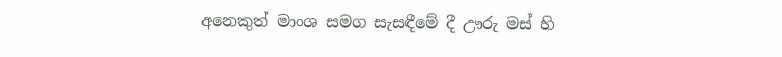අනෙකුත් මාංශ සමග සැසඳීමේ දී ඌරු මස් හි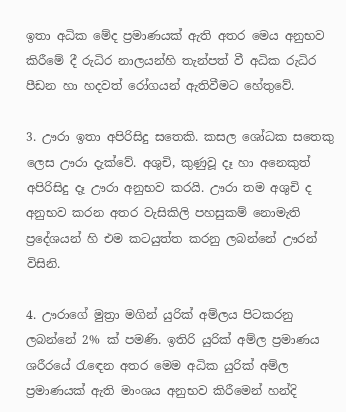ඉතා අධික මේද ප්‍රමාණයක් ඇති අතර මෙය අනුභව කිරීමේ දී රුධිර නාලයන්හි තැන්පත් වී අධික රුධිර පීඩන හා හදවත් රෝගයන් ඇතිවීමට හේතුවේ.

3. ඌරා ඉතා අපිරිසිදු සතෙකි. කසල ශෝධක සතෙකු ලෙස ඌරා දැක්වේ. අශුචි, කුණුවූ දෑ හා අනෙකුත් අපිරිසිදු දෑ ඌරා අනුභව කරයි. ඌරා තම අශුචි ද අනුභව කරන අතර වැසිකිලි පහසුකම් නොමැති ප්‍රදේශයන් හි එම කටයුත්ත කරනු ලබන්නේ ඌරන් විසිනි.

4. ඌරාගේ මුත්‍රා මගින් යුරික් අම්ලය පිටකරනු ලබන්නේ 2% ක් පමණි. ඉතිරි යුරික් අම්ල ප්‍රමාණය ශරීරයේ රැඳෙන අතර මෙම අධික යුරික් අම්ල ප්‍රමාණයක් ඇති මාංශය අනුභව කිරීමෙන් හන්දි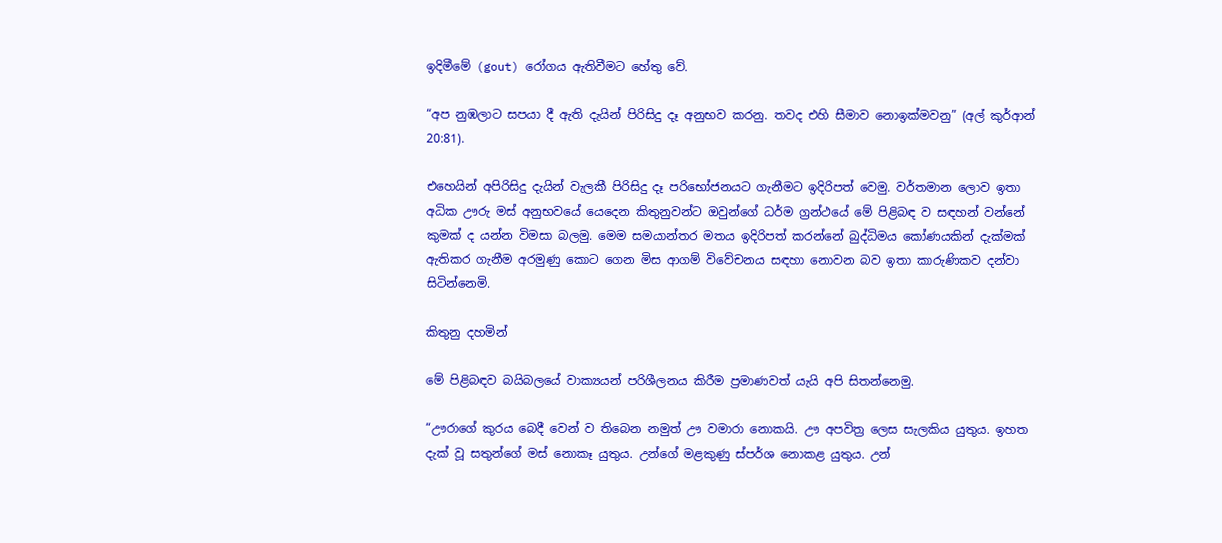ඉදිමීමේ (gout) රෝගය ඇතිවීමට හේතු වේ.

“අප නුඹලාට සපයා දී ඇති දැයින් පිරිසිදු දෑ අනුභව කරනු. තවද එහි සීමාව නොඉක්මවනු” (අල් කුර්ආන් 20:81).

එහෙයින් අපිරිසිදු දැයින් වැලකී පිරිසිදු දෑ පරිභෝජනයට ගැනීමට ඉදිරිපත් වෙමු. වර්තමාන ලොව ඉතා අධික ඌරු මස් අනුභවයේ යෙදෙන කිතුනුවන්ට ඔවුන්ගේ ධර්ම ග්‍රන්ථයේ මේ පිළිබඳ ව සඳහන් වන්නේ කුමක් ද යන්න විමසා බලමු. මෙම සමයාන්තර මතය ඉදිරිපත් කරන්නේ බුද්ධිමය කෝණයකින් දැක්මක් ඇතිකර ගැනීම අරමුණු කොට ගෙන මිස ආගම් විවේචනය සඳහා නොවන බව ඉතා කාරුණිකව දන්වා සිටින්නෙමි.

කිතුනු දහමින්

මේ පිළිබඳව බයිබලයේ වාක්‍යයන් පරිශීලනය කිරීම ප්‍රමාණවත් යැයි අපි සිතන්නෙමු.

“ඌරාගේ කුරය බෙදී වෙන් ව තිබෙන නමුත් ඌ වමාරා නොකයි. ඌ අපවිත්‍ර ලෙස සැලකිය යුතුය. ඉහත දැක් වූ සතුන්ගේ මස් නොකෑ යුතුය. උන්ගේ මළකුණු ස්පර්ශ නොකළ යුතුය. උන්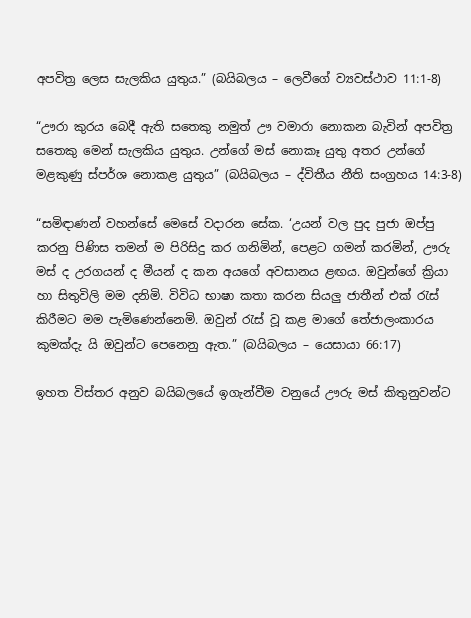අපවිත්‍ර ලෙස සැලකිය යුතුය.” (බයිබලය – ලෙවීගේ ව්‍යවස්ථාව 11:1-8)

“ඌරා කුරය බෙදී ඇති සතෙකු නමුත් ඌ වමාරා නොකන බැවින් අපවිත්‍ර සතෙකු මෙන් සැලකිය යුතුය. උන්ගේ මස් නොකෑ යුතු අතර උන්ගේ මළකුණු ස්පර්ශ නොකළ යුතුය” (බයිබලය – ද්විතීය නීති සංග්‍රහය 14:3-8)

“සමිඳාණන් වහන්සේ මෙසේ වදාරන සේක. ‘උයන් වල පුද පුජා ඔප්පු කරනු පිණිස තමන් ම පිරිසිදු කර ගනිමින්, පෙළට ගමන් කරමින්, ඌරු මස් ද උරගයන් ද මීයන් ද කන අයගේ අවසානය ළඟය. ඔවුන්ගේ ක්‍රියා හා සිතුවිලි මම දනිමි. විවිධ භාෂා කතා කරන සියලු ජාතීන් එක් රැස් කිරීමට මම පැමිණෙන්නෙමි. ඔවුන් රැස් වූ කළ මාගේ තේජාලංකාරය කුමක්දැ යි ඔවුන්ට පෙනෙනු ඇත.” (බයිබලය – යෙසායා 66:17)

ඉහත විස්තර අනුව බයිබලයේ ඉගැන්වීම වනුයේ ඌරු මස් කිතුනුවන්ට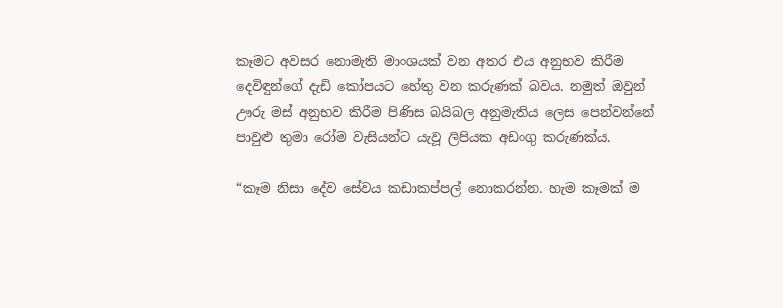කෑමට අවසර නොමැති මාංශයක් වන අතර එය අනුභව කිරීම දෙවිඳුන්ගේ දැඩි කෝපයට හේතු වන කරුණක් බවය. නමුත් ඔවුන් ඌරු මස් අනුභව කිරීම පිණිස බයිබල අනුමැතිය ලෙස පෙන්වන්නේ පාවුළු තුමා රෝම වැසියන්ට යැවූ ලිපියක අඩංගු කරුණක්ය.

“කෑම නිසා දේව සේවය කඩාකප්පල් නොකරන්න. හැම කෑමක් ම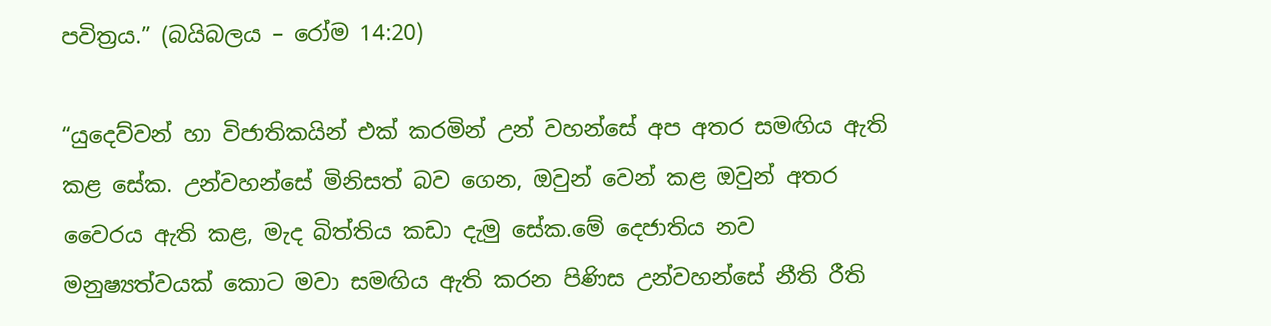පවිත්‍රය.” (බයිබලය – රෝම 14:20)

“යුදෙව්වන් හා විජාතිකයින් එක් කරමින් උන් වහන්සේ අප අතර සමඟිය ඇති කළ සේක. උන්වහන්සේ මිනිසත් බව ගෙන, ඔවුන් වෙන් කළ ඔවුන් අතර වෛරය ඇති කළ, මැද බිත්තිය කඩා දැමු සේක.මේ දෙජාතිය නව මනුෂ්‍යත්වයක් කොට මවා සමඟිය ඇති කරන පිණිස උන්වහන්සේ නීති රීති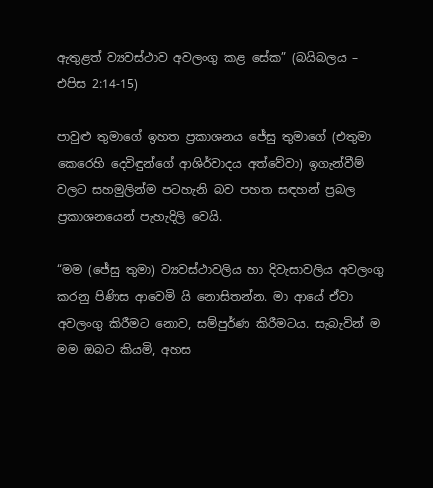ඇතුළත් ව්‍යවස්ථාව අවලංගු කළ සේක” (බයිබලය – එපිස 2:14-15)

පාවුළු තුමාගේ ඉහත ප්‍රකාශනය ජේසු තුමාගේ (එතුමා කෙරෙහි දෙවිඳුන්ගේ ආශිර්වාදය අත්වේවා) ඉගැන්වීම් වලට සහමුලින්ම පටහැනි බව පහත සඳහන් ප්‍රබල ප්‍රකාශනයෙන් පැහැදිලි වෙයි.

“මම (ජේසු තුමා) ව්‍යවස්ථාවලිය හා දිවැසාවලිය අවලංගු කරනු පිණිස ආවෙමි යි නොසිතන්න. මා ආයේ ඒවා අවලංගු කිරීමට නොව, සම්පුර්ණ කිරීමටය. සැබැවින් ම මම ඔබට කියමි, අහස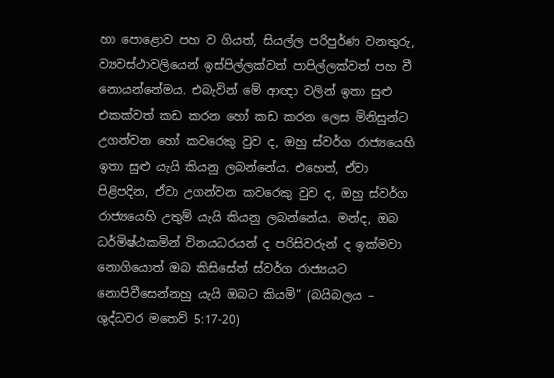හා පොළොව පහ ව ගියත්, සියල්ල පරිපුර්ණ වනතුරු, ව්‍යවස්ථාවලියෙන් ඉස්පිල්ලක්වත් පාපිල්ලක්වත් පහ වී නොයන්නේමය. එබැවින් මේ ආඥා වලින් ඉතා සුළු එකක්වත් කඩ කරන හෝ කඩ කරන ලෙස මිනිසුන්ට උගන්වන හෝ කවරෙකු වුව ද, ඔහු ස්වර්ග රාජ්‍යයෙහි ඉතා සුළු යැයි කියනු ලබන්නේය. එහෙත්, ඒවා පිළිපදින, ඒවා උගන්වන කවරෙකු වුව ද, ඔහු ස්වර්ග රාජ්‍යයෙහි උතුම් යැයි කියනු ලබන්නේය. මන්ද, ඔබ ධර්මිෂ්ඨකමින් විනයධරයන් ද පරිසිවරුන් ද ඉක්මවා නොගියොත් ඔබ කිසිසේත් ස්වර්ග රාජ්‍යයට නොපිවීසෙන්නහු යැයි ඔබට කියමි” (බයිබලය – ශුද්ධවර මතෙව් 5:17-20)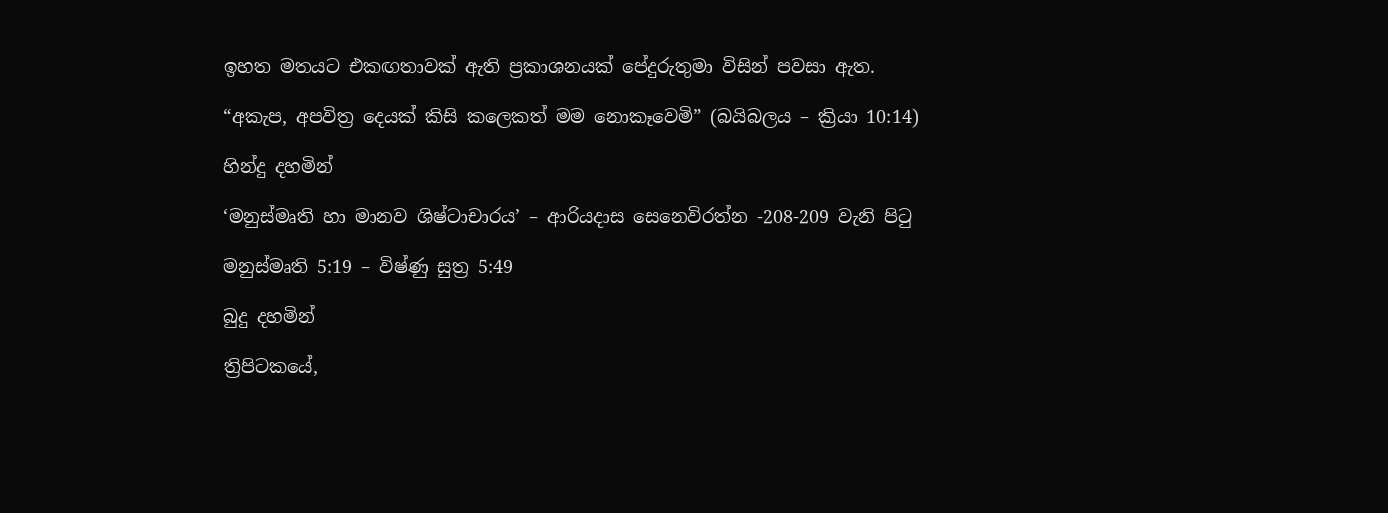ඉහත මතයට එකඟතාවක් ඇති ප්‍රකාශනයක් පේදුරුතුමා විසින් පවසා ඇත.

“අකැප, අපවිත්‍ර දෙයක් කිසි කලෙකත් මම නොකෑවෙමි” (බයිබලය – ක්‍රියා 10:14)

හින්දු දහමින්

‘මනුස්මෘති හා මානව ශිෂ්ටාචාරය’ – ආරියදාස සෙනෙවිරත්න -208-209 වැනි පිටු

මනුස්මෘති 5:19 – විෂ්ණු සුත්‍ර 5:49

බුදු දහමින්

ත්‍රිපිටකයේ,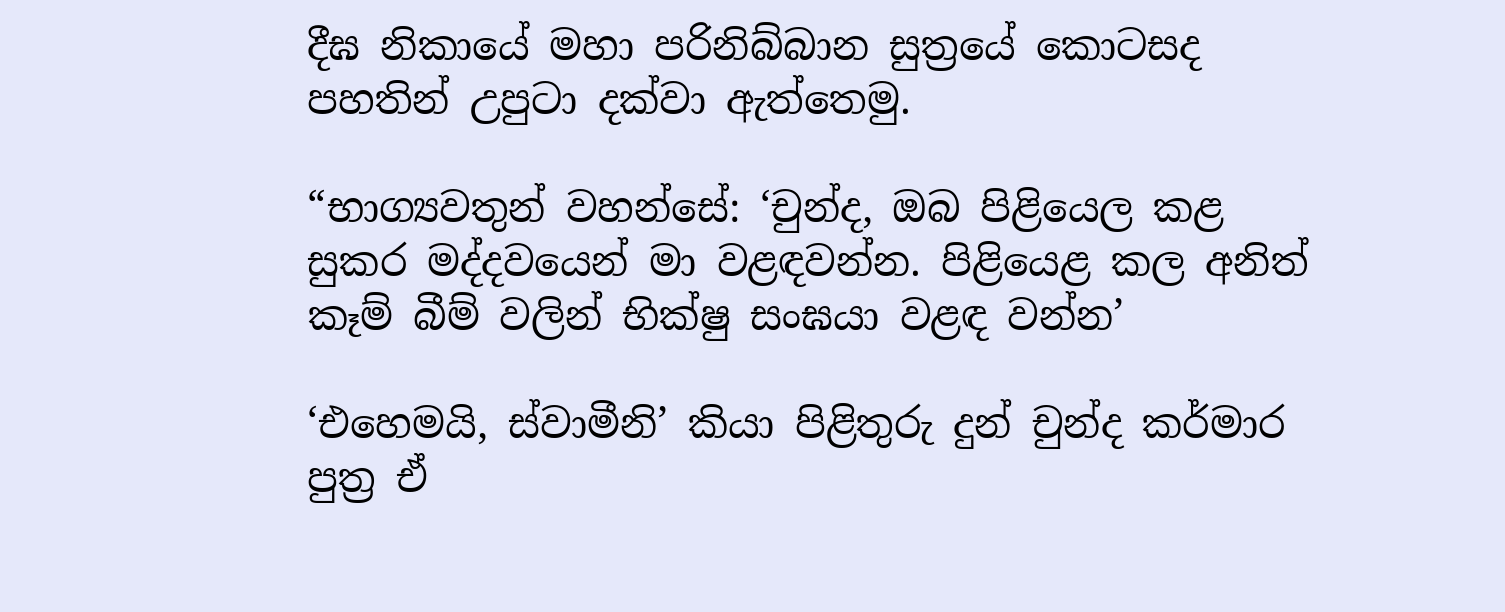දීඝ නිකායේ මහා පරිනිබ්බාන සුත්‍රයේ කොටසද පහතින් උපුටා දක්වා ඇත්තෙමු.

“භාග්‍යවතුන් වහන්සේ: ‘චුන්ද, ඔබ පිළියෙල කළ සුකර මද්දවයෙන් මා වළඳවන්න. පිළියෙළ කල අනිත් කෑම් බීම් වලින් භික්ෂු සංඝයා වළඳ වන්න’

‘එහෙමයි, ස්වාමීනි’ කියා පිළිතුරු දුන් චුන්ද කර්මාර පුත්‍ර ඒ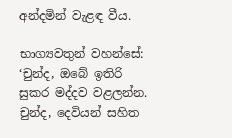අන්දමින් වැළඳ වීය.

භාග්‍යවතුන් වහන්සේ: ‘චුන්ද, ඔබේ ඉතිරි සුකර මද්දව වළලන්න. චුන්ද, දෙවියන් සහිත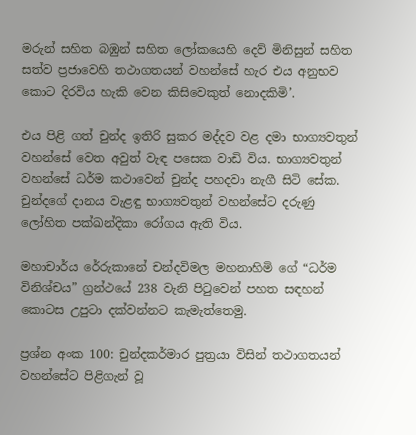මරුන් සහිත බඹුන් සහිත ලෝකයෙහි දෙව් මිනිසුන් සහිත සත්ව ප්‍රජාවෙහි තථාගතයන් වහන්සේ හැර එය අනුභව කොට දිරවිය හැකි වෙන කිසිවෙකුත් නොදකිමි’.

එය පිළි ගත් චුන්ද ඉතිරි සුකර මද්දව වළ දමා භාග්‍යවතුන් වහන්සේ වෙත අවුත් වැඳ පසෙක වාඩි විය. භාග්‍යවතුන් වහන්සේ ධර්ම කථාවෙන් චුන්ද පහදවා නැගී සිටි සේක. චුන්දගේ දානය වැළඳු භාග්‍යවතුන් වහන්සේට දරුණු ලෝහිත පක්ඛන්දිකා රෝගය ඇති විය.

මහාචාර්ය රේරුකානේ චන්දවිමල මහනාහිමි ගේ “ධර්ම විනිශ්චය” ග්‍රන්ථයේ 238 වැනි පිටුවෙන් පහත සඳහන් කොටස උපුටා දක්වන්නට කැමැත්තෙමු.

ප්‍රශ්න අංක 100: චුන්දකර්මාර පුත්‍රයා විසින් තථාගතයන් වහන්සේට පිළිගැන් වූ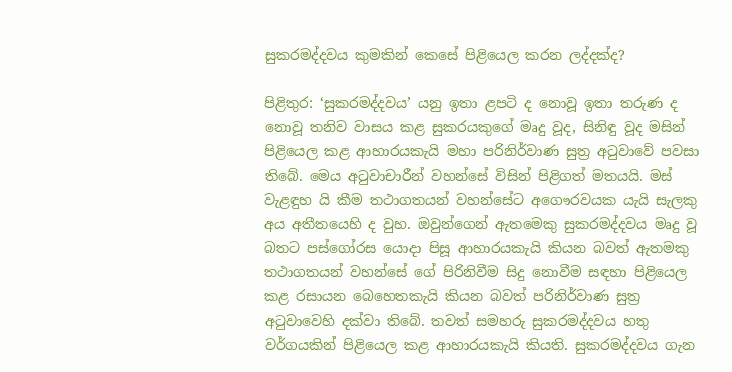සුකරමද්දවය කුමකින් කෙසේ පිළියෙල කරන ලද්දක්ද?

පිළිතුර: ‘සුකරමද්දවය’ යනු ඉතා ළපටි ද නොවූ ඉතා තරුණ ද නොවූ තනිව වාසය කළ සුකරයකුගේ මෘදු වූද, සිනිඳු වූද මසින් පිළියෙල කළ ආහාරයකැයි මහා පරිනිර්වාණ සුත්‍ර අටුවාවේ පවසා තිබේ. මෙය අටුවාචාරීන් වහන්සේ විසින් පිළිගත් මතයයි. මස් වැළඳුහ යි කීම තථාගතයන් වහන්සේට අගෞරවයක යැයි සැලකු අය අතීතයෙහි ද වුහ. ඔවුන්ගෙන් ඇතමෙකු සුකරමද්දවය මෘදු වූ බතට පස්ගෝරස යොදා පිසූ ආහාරයකැයි කියන බවත් ඇතමකු තථාගතයන් වහන්සේ ගේ පිරිනිවීම සිදු නොවීම සඳහා පිළියෙල කළ රසායන බෙහෙතකැයි කියන බවත් පරිනිර්වාණ සුත්‍ර අටුවාවෙහි දක්වා තිබේ. තවත් සමහරු සුකරමද්දවය හතු වර්ගයකින් පිළියෙල කළ ආහාරයකැයි කියති. සුකරමද්දවය ගැන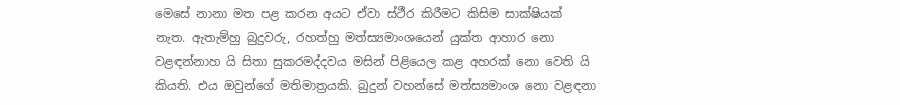මෙසේ නානා මත පළ කරන අයට ඒවා ස්ථීර කිරීමට කිසිම සාක්ෂියක් නැත. ඇතැම්හු බුදුවරු, රහත්හු මත්ස්‍යමාංශයෙන් යුක්ත ආහාර නො වළඳන්නාහ යි සිතා සුකරමද්දවය මසින් පිළියෙල කළ අහරක් නො වෙති යි කියති. එය ඔවුන්ගේ මතිමාත්‍රයකි. බුදුන් වහන්සේ මත්ස්‍යමාංශ නො වළඳනා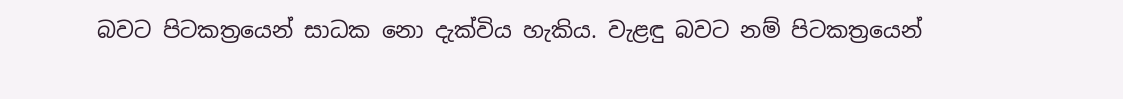බවට පිටකත්‍රයෙන් සාධක නො දැක්විය හැකිය. වැළඳු බවට නම් පිටකත්‍රයෙන්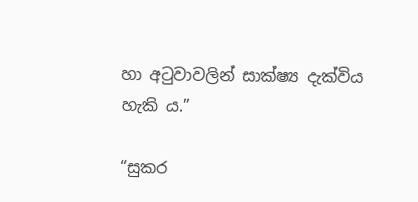හා අටුවාවලින් සාක්ෂ්‍ය දැක්විය හැකි ය.”

“සුකර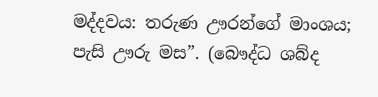මද්දවය: තරුණ ඌරන්ගේ මාංශය; පැසි ඌරු මස”. (බෞද්ධ ශබ්ද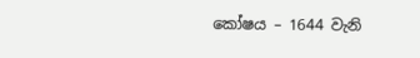කෝෂය – 1644 වැනි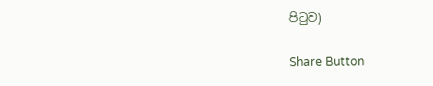පිටුව)

Share Button